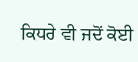ਕਿਧਰੇ ਵੀ ਜਦੋਂ ਕੋਈ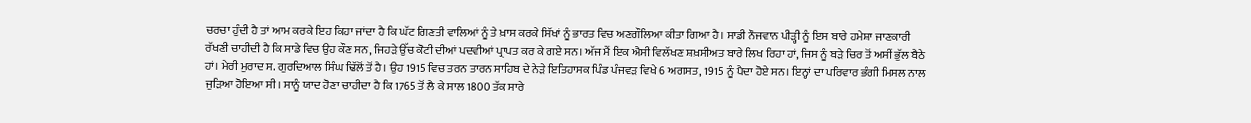ਚਰਚਾ ਹੁੰਦੀ ਹੈ ਤਾਂ ਆਮ ਕਰਕੇ ਇਹ ਕਿਹਾ ਜਾਂਦਾ ਹੈ ਕਿ ਘੱਟ ਗਿਣਤੀ ਵਾਲਿਆਂ ਨੂੰ ਤੇ ਖ਼ਾਸ ਕਰਕੇ ਸਿੱਖਾਂ ਨੂੰ ਭਾਰਤ ਵਿਚ ਅਣਗੌਲਿਆ ਕੀਤਾ ਗਿਆ ਹੈ। ਸਾਡੀ ਨੌਜਵਾਨ ਪੀੜ੍ਹੀ ਨੂੰ ਇਸ ਬਾਰੇ ਹਮੇਸ਼ਾ ਜਾਣਕਾਰੀ ਰੱਖਣੀ ਚਾਹੀਦੀ ਹੈ ਕਿ ਸਾਡੇ ਵਿਚ ਉਹ ਕੌਣ ਸਨ, ਜਿਹੜੇ ਉੱਚ ਕੋਟੀ ਦੀਆਂ ਪਦਵੀਆਂ ਪ੍ਰਾਪਤ ਕਰ ਕੇ ਗਏ ਸਨ। ਅੱਜ ਮੈਂ ਇਕ ਐਸੀ ਵਿਲੱਖਣ ਸ਼ਖ਼ਸੀਅਤ ਬਾਰੇ ਲਿਖ ਰਿਹਾ ਹਾਂ, ਜਿਸ ਨੂੰ ਬੜੇ ਚਿਰ ਤੋਂ ਅਸੀਂ ਭੁੱਲ ਬੈਠੇ ਹਾਂ। ਮੇਰੀ ਮੁਰਾਦ ਸ. ਗੁਰਦਿਆਲ ਸਿੰਘ ਢਿੱਲੋਂ ਤੋਂ ਹੈ। ਉਹ 1915 ਵਿਚ ਤਰਨ ਤਾਰਨ ਸਾਹਿਬ ਦੇ ਨੇੜੇ ਇਤਿਹਾਸਕ ਪਿੰਡ ਪੰਜਵੜ ਵਿਖੇ 6 ਅਗਸਤ, 1915 ਨੂੰ ਪੈਦਾ ਹੋਏ ਸਨ। ਇਨ੍ਹਾਂ ਦਾ ਪਰਿਵਾਰ ਭੰਗੀ ਮਿਸਲ ਨਾਲ ਜੁੜਿਆ ਹੋਇਆ ਸੀ। ਸਾਨੂੰ ਯਾਦ ਹੋਣਾ ਚਾਹੀਦਾ ਹੈ ਕਿ 1765 ਤੋਂ ਲੈ ਕੇ ਸਾਲ 1800 ਤੱਕ ਸਾਰੇ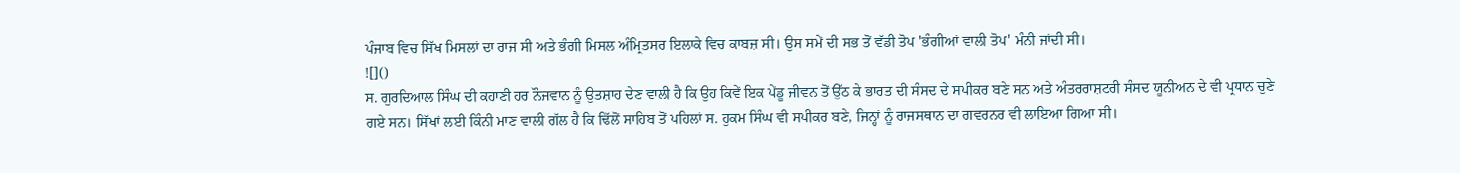ਪੰਜਾਬ ਵਿਚ ਸਿੱਖ ਮਿਸਲਾਂ ਦਾ ਰਾਜ ਸੀ ਅਤੇ ਭੰਗੀ ਮਿਸਲ ਅੰਮ੍ਰਿਤਸਰ ਇਲਾਕੇ ਵਿਚ ਕਾਬਜ਼ ਸੀ। ਉਸ ਸਮੇਂ ਦੀ ਸਭ ਤੋਂ ਵੱਡੀ ਤੋਪ 'ਭੰਗੀਆਂ ਵਾਲੀ ਤੋਪ' ਮੰਨੀ ਜਾਂਦੀ ਸੀ।
![]()
ਸ. ਗੁਰਦਿਆਲ ਸਿੰਘ ਦੀ ਕਹਾਣੀ ਹਰ ਨੌਜਵਾਨ ਨੂੰ ਉਤਸ਼ਾਹ ਦੇਣ ਵਾਲੀ ਹੈ ਕਿ ਉਹ ਕਿਵੇਂ ਇਕ ਪੇਂਡੂ ਜੀਵਨ ਤੋਂ ਉੱਠ ਕੇ ਭਾਰਤ ਦੀ ਸੰਸਦ ਦੇ ਸਪੀਕਰ ਬਣੇ ਸਨ ਅਤੇ ਅੰਤਰਰਾਸ਼ਟਰੀ ਸੰਸਦ ਯੂਨੀਅਨ ਦੇ ਵੀ ਪ੍ਰਧਾਨ ਚੁਣੇ ਗਏ ਸਨ। ਸਿੱਖਾਂ ਲਈ ਕਿੰਨੀ ਮਾਣ ਵਾਲੀ ਗੱਲ ਹੈ ਕਿ ਢਿੱਲੋਂ ਸਾਹਿਬ ਤੋਂ ਪਹਿਲਾਂ ਸ. ਹੁਕਮ ਸਿੰਘ ਵੀ ਸਪੀਕਰ ਬਣੇ, ਜਿਨ੍ਹਾਂ ਨੂੰ ਰਾਜਸਥਾਨ ਦਾ ਗਵਰਨਰ ਵੀ ਲਾਇਆ ਗਿਆ ਸੀ।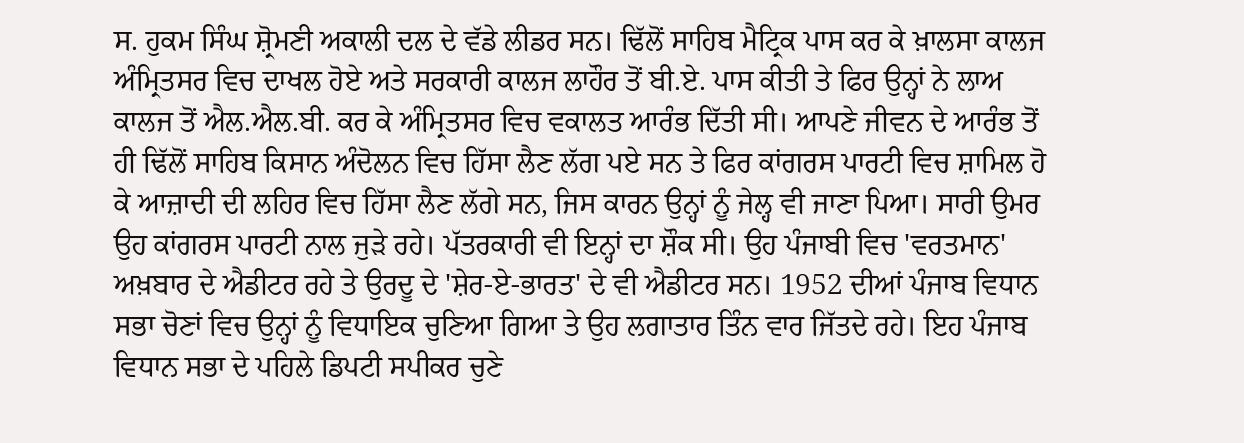ਸ. ਹੁਕਮ ਸਿੰਘ ਸ਼੍ਰੋਮਣੀ ਅਕਾਲੀ ਦਲ ਦੇ ਵੱਡੇ ਲੀਡਰ ਸਨ। ਢਿੱਲੋਂ ਸਾਹਿਬ ਮੈਟ੍ਰਿਕ ਪਾਸ ਕਰ ਕੇ ਖ਼ਾਲਸਾ ਕਾਲਜ ਅੰਮ੍ਰਿਤਸਰ ਵਿਚ ਦਾਖਲ ਹੋਏ ਅਤੇ ਸਰਕਾਰੀ ਕਾਲਜ ਲਾਹੌਰ ਤੋਂ ਬੀ.ਏ. ਪਾਸ ਕੀਤੀ ਤੇ ਫਿਰ ਉਨ੍ਹਾਂ ਨੇ ਲਾਅ ਕਾਲਜ ਤੋਂ ਐਲ.ਐਲ.ਬੀ. ਕਰ ਕੇ ਅੰਮ੍ਰਿਤਸਰ ਵਿਚ ਵਕਾਲਤ ਆਰੰਭ ਦਿੱਤੀ ਸੀ। ਆਪਣੇ ਜੀਵਨ ਦੇ ਆਰੰਭ ਤੋਂ ਹੀ ਢਿੱਲੋਂ ਸਾਹਿਬ ਕਿਸਾਨ ਅੰਦੋਲਨ ਵਿਚ ਹਿੱਸਾ ਲੈਣ ਲੱਗ ਪਏ ਸਨ ਤੇ ਫਿਰ ਕਾਂਗਰਸ ਪਾਰਟੀ ਵਿਚ ਸ਼ਾਮਿਲ ਹੋ ਕੇ ਆਜ਼ਾਦੀ ਦੀ ਲਹਿਰ ਵਿਚ ਹਿੱਸਾ ਲੈਣ ਲੱਗੇ ਸਨ, ਜਿਸ ਕਾਰਨ ਉਨ੍ਹਾਂ ਨੂੰ ਜੇਲ੍ਹ ਵੀ ਜਾਣਾ ਪਿਆ। ਸਾਰੀ ਉਮਰ ਉਹ ਕਾਂਗਰਸ ਪਾਰਟੀ ਨਾਲ ਜੁੜੇ ਰਹੇ। ਪੱਤਰਕਾਰੀ ਵੀ ਇਨ੍ਹਾਂ ਦਾ ਸ਼ੌਕ ਸੀ। ਉਹ ਪੰਜਾਬੀ ਵਿਚ 'ਵਰਤਮਾਨ' ਅਖ਼ਬਾਰ ਦੇ ਐਡੀਟਰ ਰਹੇ ਤੇ ਉਰਦੂ ਦੇ 'ਸ਼ੇਰ-ਏ-ਭਾਰਤ' ਦੇ ਵੀ ਐਡੀਟਰ ਸਨ। 1952 ਦੀਆਂ ਪੰਜਾਬ ਵਿਧਾਨ ਸਭਾ ਚੋਣਾਂ ਵਿਚ ਉਨ੍ਹਾਂ ਨੂੰ ਵਿਧਾਇਕ ਚੁਣਿਆ ਗਿਆ ਤੇ ਉਹ ਲਗਾਤਾਰ ਤਿੰਨ ਵਾਰ ਜਿੱਤਦੇ ਰਹੇ। ਇਹ ਪੰਜਾਬ ਵਿਧਾਨ ਸਭਾ ਦੇ ਪਹਿਲੇ ਡਿਪਟੀ ਸਪੀਕਰ ਚੁਣੇ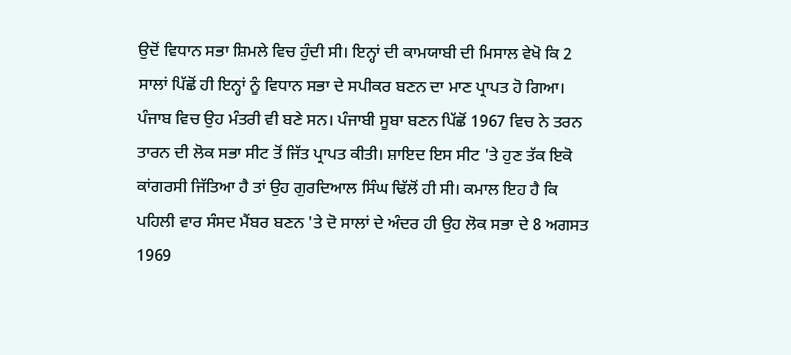ਉਦੋਂ ਵਿਧਾਨ ਸਭਾ ਸ਼ਿਮਲੇ ਵਿਚ ਹੁੰਦੀ ਸੀ। ਇਨ੍ਹਾਂ ਦੀ ਕਾਮਯਾਬੀ ਦੀ ਮਿਸਾਲ ਵੇਖੋ ਕਿ 2 ਸਾਲਾਂ ਪਿੱਛੋਂ ਹੀ ਇਨ੍ਹਾਂ ਨੂੰ ਵਿਧਾਨ ਸਭਾ ਦੇ ਸਪੀਕਰ ਬਣਨ ਦਾ ਮਾਣ ਪ੍ਰਾਪਤ ਹੋ ਗਿਆ। ਪੰਜਾਬ ਵਿਚ ਉਹ ਮੰਤਰੀ ਵੀ ਬਣੇ ਸਨ। ਪੰਜਾਬੀ ਸੂਬਾ ਬਣਨ ਪਿੱਛੋਂ 1967 ਵਿਚ ਨੇ ਤਰਨ ਤਾਰਨ ਦੀ ਲੋਕ ਸਭਾ ਸੀਟ ਤੋਂ ਜਿੱਤ ਪ੍ਰਾਪਤ ਕੀਤੀ। ਸ਼ਾਇਦ ਇਸ ਸੀਟ 'ਤੇ ਹੁਣ ਤੱਕ ਇਕੋ ਕਾਂਗਰਸੀ ਜਿੱਤਿਆ ਹੈ ਤਾਂ ਉਹ ਗੁਰਦਿਆਲ ਸਿੰਘ ਢਿੱਲੋਂ ਹੀ ਸੀ। ਕਮਾਲ ਇਹ ਹੈ ਕਿ ਪਹਿਲੀ ਵਾਰ ਸੰਸਦ ਮੈਂਬਰ ਬਣਨ 'ਤੇ ਦੋ ਸਾਲਾਂ ਦੇ ਅੰਦਰ ਹੀ ਉਹ ਲੋਕ ਸਭਾ ਦੇ 8 ਅਗਸਤ 1969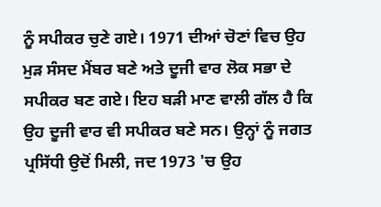ਨੂੰ ਸਪੀਕਰ ਚੁਣੇ ਗਏ। 1971 ਦੀਆਂ ਚੋਣਾਂ ਵਿਚ ਉਹ ਮੁੜ ਸੰਸਦ ਮੈਂਬਰ ਬਣੇ ਅਤੇ ਦੂਜੀ ਵਾਰ ਲੋਕ ਸਭਾ ਦੇ ਸਪੀਕਰ ਬਣ ਗਏ। ਇਹ ਬੜੀ ਮਾਣ ਵਾਲੀ ਗੱਲ ਹੈ ਕਿ ਉਹ ਦੂਜੀ ਵਾਰ ਵੀ ਸਪੀਕਰ ਬਣੇ ਸਨ। ਉਨ੍ਹਾਂ ਨੂੰ ਜਗਤ ਪ੍ਰਸਿੱਧੀ ਉਦੋਂ ਮਿਲੀ, ਜਦ 1973 'ਚ ਉਹ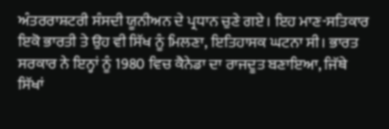ਅੰਤਰਰਾਸ਼ਟਰੀ ਸੰਸਦੀ ਯੂਨੀਅਨ ਦੇ ਪ੍ਰਧਾਨ ਚੁਣੇ ਗਏ। ਇਹ ਮਾਣ-ਸਤਿਕਾਰ ਇਕੋ ਭਾਰਤੀ ਤੇ ਉਹ ਵੀ ਸਿੱਖ ਨੂੰ ਮਿਲਣਾ, ਇਤਿਹਾਸਕ ਘਟਨਾ ਸੀ। ਭਾਰਤ ਸਰਕਾਰ ਨੇ ਇਨ੍ਹਾਂ ਨੂੰ 1980 ਵਿਚ ਕੈਨੇਡਾ ਦਾ ਰਾਜਦੂਤ ਬਣਾਇਆ, ਜਿੱਥੇ ਸਿੱਖਾਂ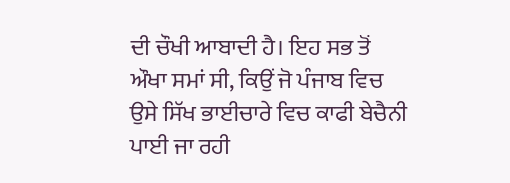ਦੀ ਚੌਖੀ ਆਬਾਦੀ ਹੈ। ਇਹ ਸਭ ਤੋਂ ਔਖਾ ਸਮਾਂ ਸੀ, ਕਿਉਂ ਜੋ ਪੰਜਾਬ ਵਿਚ ਉਸੇ ਸਿੱਖ ਭਾਈਚਾਰੇ ਵਿਚ ਕਾਫੀ ਬੇਚੈਨੀ ਪਾਈ ਜਾ ਰਹੀ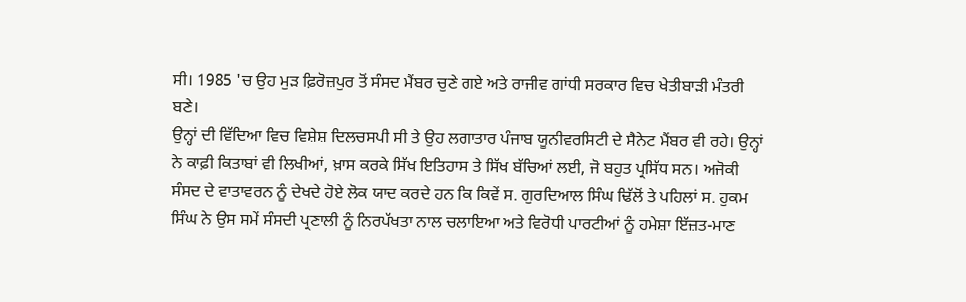ਸੀ। 1985 'ਚ ਉਹ ਮੁੜ ਫ਼ਿਰੋਜ਼ਪੁਰ ਤੋਂ ਸੰਸਦ ਮੈਂਬਰ ਚੁਣੇ ਗਏ ਅਤੇ ਰਾਜੀਵ ਗਾਂਧੀ ਸਰਕਾਰ ਵਿਚ ਖੇਤੀਬਾੜੀ ਮੰਤਰੀ ਬਣੇ।
ਉਨ੍ਹਾਂ ਦੀ ਵਿੱਦਿਆ ਵਿਚ ਵਿਸ਼ੇਸ਼ ਦਿਲਚਸਪੀ ਸੀ ਤੇ ਉਹ ਲਗਾਤਾਰ ਪੰਜਾਬ ਯੂਨੀਵਰਸਿਟੀ ਦੇ ਸੈਨੇਟ ਮੈਂਬਰ ਵੀ ਰਹੇ। ਉਨ੍ਹਾਂ ਨੇ ਕਾਫ਼ੀ ਕਿਤਾਬਾਂ ਵੀ ਲਿਖੀਆਂ, ਖ਼ਾਸ ਕਰਕੇ ਸਿੱਖ ਇਤਿਹਾਸ ਤੇ ਸਿੱਖ ਬੱਚਿਆਂ ਲਈ, ਜੋ ਬਹੁਤ ਪ੍ਰਸਿੱਧ ਸਨ। ਅਜੋਕੀ ਸੰਸਦ ਦੇ ਵਾਤਾਵਰਨ ਨੂੰ ਦੇਖਦੇ ਹੋਏ ਲੋਕ ਯਾਦ ਕਰਦੇ ਹਨ ਕਿ ਕਿਵੇਂ ਸ. ਗੁਰਦਿਆਲ ਸਿੰਘ ਢਿੱਲੋਂ ਤੇ ਪਹਿਲਾਂ ਸ. ਹੁਕਮ ਸਿੰਘ ਨੇ ਉਸ ਸਮੇਂ ਸੰਸਦੀ ਪ੍ਰਣਾਲੀ ਨੂੰ ਨਿਰਪੱਖਤਾ ਨਾਲ ਚਲਾਇਆ ਅਤੇ ਵਿਰੋਧੀ ਪਾਰਟੀਆਂ ਨੂੰ ਹਮੇਸ਼ਾ ਇੱਜ਼ਤ-ਮਾਣ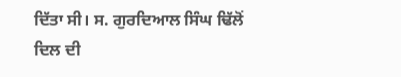ਦਿੱਤਾ ਸੀ। ਸ. ਗੁਰਦਿਆਲ ਸਿੰਘ ਢਿੱਲੋਂ ਦਿਲ ਦੀ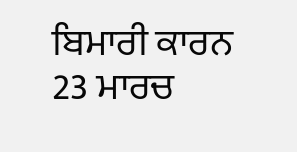ਬਿਮਾਰੀ ਕਾਰਨ 23 ਮਾਰਚ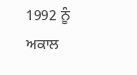1992 ਨੂੰ ਅਕਾਲ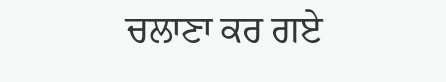ਚਲਾਣਾ ਕਰ ਗਏ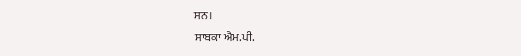ਸਨ।
ਸਾਬਕਾ ਐਮ.ਪੀ.